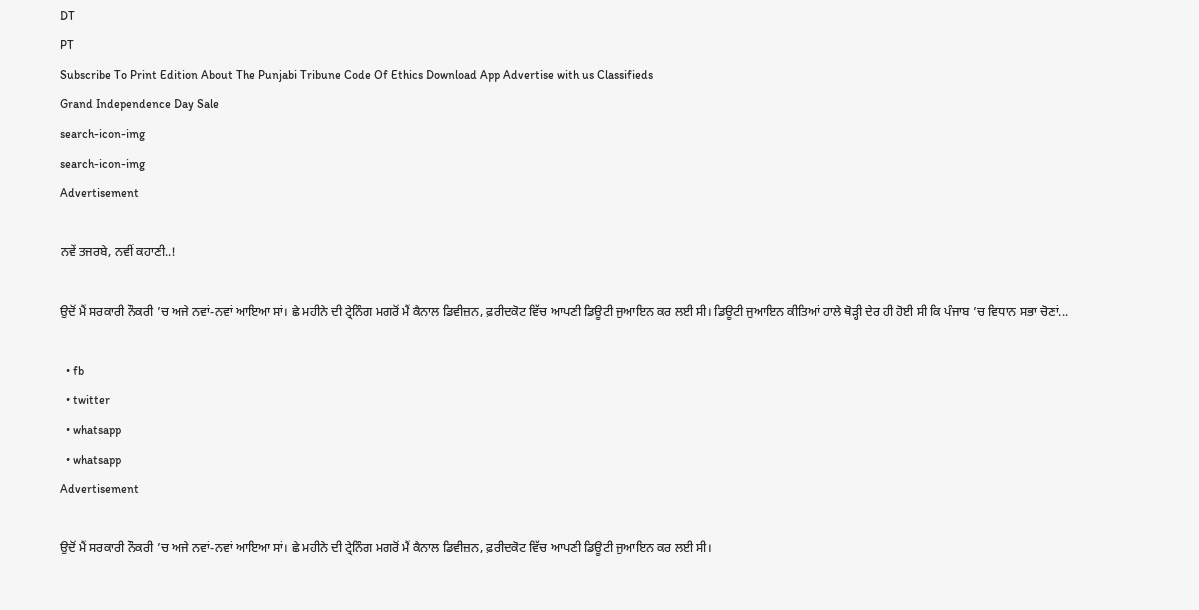DT
PT
Subscribe To Print Edition About The Punjabi Tribune Code Of Ethics Download App Advertise with us Classifieds
Grand Independence Day Sale
search-icon-img
search-icon-img
Advertisement

ਨਵੇਂ ਤਜਰਬੇ, ਨਵੀਂ ਕਹਾਣੀ..!

ਉਦੋਂ ਮੈਂ ਸਰਕਾਰੀ ਨੌਕਰੀ ’ਚ ਅਜੇ ਨਵਾਂ-ਨਵਾਂ ਆਇਆ ਸਾਂ। ਛੇ ਮਹੀਨੇ ਦੀ ਟ੍ਰੇਨਿੰਗ ਮਗਰੋਂ ਮੈਂ ਕੈਨਾਲ ਡਿਵੀਜ਼ਨ, ਫ਼ਰੀਦਕੋਟ ਵਿੱਚ ਆਪਣੀ ਡਿਊਟੀ ਜੁਆਇਨ ਕਰ ਲਈ ਸੀ। ਡਿਊਟੀ ਜੁਆਇਨ ਕੀਤਿਆਂ ਹਾਲੇ ਥੋੜ੍ਹੀ ਦੇਰ ਹੀ ਹੋਈ ਸੀ ਕਿ ਪੰਜਾਬ ’ਚ ਵਿਧਾਨ ਸਭਾ ਚੋਣਾਂ...

  • fb
  • twitter
  • whatsapp
  • whatsapp
Advertisement

ਉਦੋਂ ਮੈਂ ਸਰਕਾਰੀ ਨੌਕਰੀ ’ਚ ਅਜੇ ਨਵਾਂ-ਨਵਾਂ ਆਇਆ ਸਾਂ। ਛੇ ਮਹੀਨੇ ਦੀ ਟ੍ਰੇਨਿੰਗ ਮਗਰੋਂ ਮੈਂ ਕੈਨਾਲ ਡਿਵੀਜ਼ਨ, ਫ਼ਰੀਦਕੋਟ ਵਿੱਚ ਆਪਣੀ ਡਿਊਟੀ ਜੁਆਇਨ ਕਰ ਲਈ ਸੀ।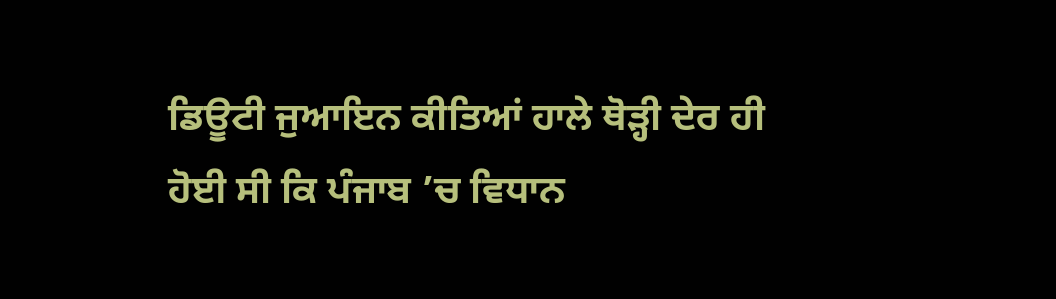ਡਿਊਟੀ ਜੁਆਇਨ ਕੀਤਿਆਂ ਹਾਲੇ ਥੋੜ੍ਹੀ ਦੇਰ ਹੀ ਹੋਈ ਸੀ ਕਿ ਪੰਜਾਬ ’ਚ ਵਿਧਾਨ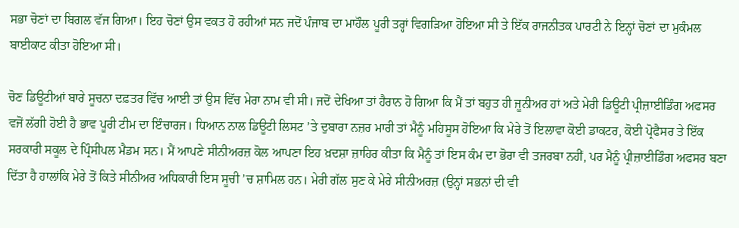ਸਭਾ ਚੋਣਾਂ ਦਾ ਬਿਗਲ ਵੱਜ ਗਿਆ। ਇਹ ਚੋਣਾਂ ਉਸ ਵਕਤ ਹੋ ਰਹੀਆਂ ਸਨ ਜਦੋਂ ਪੰਜਾਬ ਦਾ ਮਾਹੌਲ ਪੂਰੀ ਤਰ੍ਹਾਂ ਵਿਗੜਿਆ ਹੋਇਆ ਸੀ ਤੇ ਇੱਕ ਰਾਜਨੀਤਕ ਪਾਰਟੀ ਨੇ ਇਨ੍ਹਾਂ ਚੋਣਾਂ ਦਾ ਮੁਕੰਮਲ ਬਾਈਕਾਟ ਕੀਤਾ ਹੋਇਆ ਸੀ।

ਚੋਣ ਡਿਊਟੀਆਂ ਬਾਰੇ ਸੂਚਨਾ ਦਫ਼ਤਰ ਵਿੱਚ ਆਈ ਤਾਂ ਉਸ ਵਿੱਚ ਮੇਰਾ ਨਾਮ ਵੀ ਸੀ। ਜਦੋਂ ਦੇਖਿਆ ਤਾਂ ਹੈਰਾਨ ਹੋ ਗਿਆ ਕਿ ਮੈਂ ਤਾਂ ਬਹੁਤ ਹੀ ਜੂਨੀਅਰ ਹਾਂ ਅਤੇ ਮੇਰੀ ਡਿਊਟੀ ਪ੍ਰੀਜ਼ਾਈਡਿੰਗ ਅਫਸਰ ਵਜੋਂ ਲੱਗੀ ਹੋਈ ਹੈ ਭਾਵ ਪੂਰੀ ਟੀਮ ਦਾ ਇੰਚਾਰਜ। ਧਿਆਨ ਨਾਲ ਡਿਊਟੀ ਲਿਸਟ ’ਤੇ ਦੁਬਾਰਾ ਨਜ਼ਰ ਮਾਰੀ ਤਾਂ ਮੈਨੂੰ ਮਹਿਸੂਸ ਹੋਇਆ ਕਿ ਮੇਰੇ ਤੋਂ ਇਲਾਵਾ ਕੋਈ ਡਾਕਟਰ, ਕੋਈ ਪ੍ਰੋਫੈਸਰ ਤੇ ਇੱਕ ਸਰਕਾਰੀ ਸਕੂਲ ਦੇ ਪ੍ਰਿੰਸੀਪਲ ਮੈਡਮ ਸਨ। ਮੈਂ ਆਪਣੇ ਸੀਨੀਅਰਜ਼ ਕੋਲ ਆਪਣਾ ਇਹ ਖ਼ਦਸ਼ਾ ਜ਼ਾਹਿਰ ਕੀਤਾ ਕਿ ਮੈਨੂੰ ਤਾਂ ਇਸ ਕੰਮ ਦਾ ਭੋਰਾ ਵੀ ਤਜਰਬਾ ਨਹੀਂ, ਪਰ ਮੈਨੂੰ ਪ੍ਰੀਜ਼ਾਈਡਿੰਗ ਅਫਸਰ ਬਣਾ ਦਿੱਤਾ ਹੈ ਹਾਲਾਂਕਿ ਮੇਰੇ ਤੋਂ ਕਿਤੇ ਸੀਨੀਅਰ ਅਧਿਕਾਰੀ ਇਸ ਸੂਚੀ ’ਚ ਸ਼ਾਮਿਲ ਹਨ। ਮੇਰੀ ਗੱਲ ਸੁਣ ਕੇ ਮੇਰੇ ਸੀਨੀਅਰਜ਼ (ਉਨ੍ਹਾਂ ਸਭਨਾਂ ਦੀ ਵੀ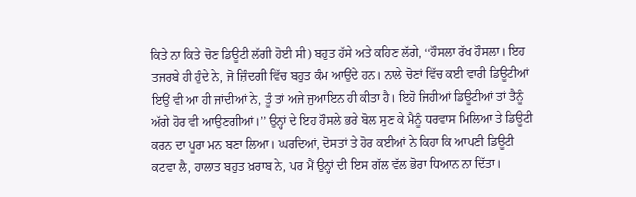ਕਿਤੇ ਨਾ ਕਿਤੇ ਚੋਣ ਡਿਊਟੀ ਲੱਗੀ ਹੋਈ ਸੀ) ਬਹੁਤ ਹੱਸੇ ਅਤੇ ਕਹਿਣ ਲੱਗੇ, ‘‘ਹੌਸਲਾ ਰੱਖ ਹੌਸਲਾ। ਇਹ ਤਜਰਬੇ ਹੀ ਹੁੰਦੇ ਨੇ, ਜੋ ਜ਼ਿੰਦਗੀ ਵਿੱਚ ਬਹੁਤ ਕੰਮ ਆਉਂਦੇ ਹਨ। ਨਾਲੇ ਚੋਣਾਂ ਵਿੱਚ ਕਈ ਵਾਰੀ ਡਿਊਟੀਆਂ ਇਉਂ ਵੀ ਆ ਹੀ ਜਾਂਦੀਆਂ ਨੇ, ਤੂੰ ਤਾਂ ਅਜੇ ਜੁਆਇਨ ਹੀ ਕੀਤਾ ਹੈ। ਇਹੋ ਜਿਹੀਆਂ ਡਿਊਟੀਆਂ ਤਾਂ ਤੈਨੂੰ ਅੱਗੇ ਹੋਰ ਵੀ ਆਉਣਗੀਆਂ।’’ ਉਨ੍ਹਾਂ ਦੇ ਇਹ ਹੌਸਲੇ ਭਰੇ ਬੋਲ ਸੁਣ ਕੇ ਮੈਨੂੰ ਧਰਵਾਸ ਮਿਲਿਆ ਤੇ ਡਿਊਟੀ ਕਰਨ ਦਾ ਪੂਰਾ ਮਨ ਬਣਾ ਲਿਆ। ਘਰਦਿਆਂ, ਦੋਸਤਾਂ ਤੇ ਹੋਰ ਕਈਆਂ ਨੇ ਕਿਹਾ ਕਿ ਆਪਣੀ ਡਿਊਟੀ ਕਟਵਾ ਲੈ, ਹਾਲਾਤ ਬਹੁਤ ਖ਼ਰਾਬ ਨੇ, ਪਰ ਮੈਂ ਉਨ੍ਹਾਂ ਦੀ ਇਸ ਗੱਲ ਵੱਲ ਭੋਰਾ ਧਿਆਨ ਨਾ ਦਿੱਤਾ।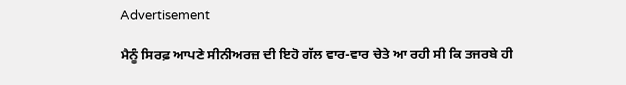Advertisement

ਮੈਨੂੰ ਸਿਰਫ਼ ਆਪਣੇ ਸੀਨੀਅਰਜ਼ ਦੀ ਇਹੋ ਗੱਲ ਵਾਰ-ਵਾਰ ਚੇਤੇ ਆ ਰਹੀ ਸੀ ਕਿ ਤਜਰਬੇ ਹੀ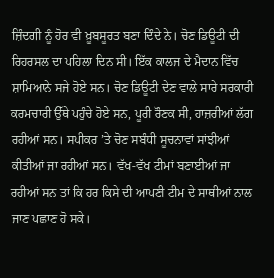ਜ਼ਿੰਦਗੀ ਨੂੰ ਹੋਰ ਵੀ ਖ਼ੂਬਸੂਰਤ ਬਣਾ ਦਿੰਦੇ ਨੇ। ਚੋਣ ਡਿਊਟੀ ਦੀ ਰਿਹਰਸਲ ਦਾ ਪਹਿਲਾ ਦਿਨ ਸੀ। ਇੱਕ ਕਾਲਜ ਦੇ ਮੈਦਾਨ ਵਿੱਚ ਸ਼ਾਮਿਆਨੇ ਸਜੇ ਹੋਏ ਸਨ। ਚੋਣ ਡਿਊਟੀ ਦੇਣ ਵਾਲੇ ਸਾਰੇ ਸਰਕਾਰੀ ਕਰਮਚਾਰੀ ਉੱਥੇ ਪਹੁੰਚੇ ਹੋਏ ਸਨ, ਪੂਰੀ ਰੌਣਕ ਸੀ, ਹਾਜ਼ਰੀਆਂ ਲੱਗ ਰਹੀਆਂ ਸਨ। ਸਪੀਕਰ ’ਤੇ ਚੋਣ ਸਬੰਧੀ ਸੂਚਨਾਵਾਂ ਸਾਂਝੀਆਂ ਕੀਤੀਆਂ ਜਾ ਰਹੀਆਂ ਸਨ। ਵੱਖ-ਵੱਖ ਟੀਮਾਂ ਬਣਾਈਆਂ ਜਾ ਰਹੀਆਂ ਸਨ ਤਾਂ ਕਿ ਹਰ ਕਿਸੇ ਦੀ ਆਪਣੀ ਟੀਮ ਦੇ ਸਾਥੀਆਂ ਨਾਲ ਜਾਣ ਪਛਾਣ ਹੋ ਸਕੇ।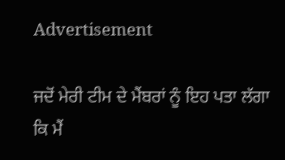Advertisement

ਜਦੋਂ ਮੇਰੀ ਟੀਮ ਦੇ ਮੈਂਬਰਾਂ ਨੂੰ ਇਹ ਪਤਾ ਲੱਗਾ ਕਿ ਮੈਂ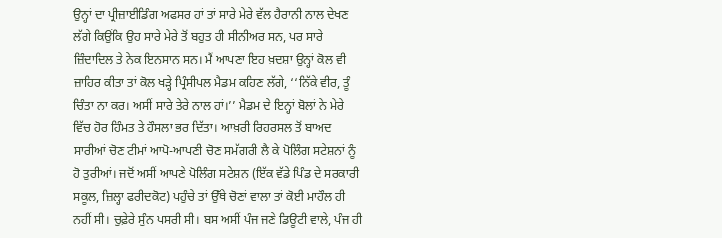ਉਨ੍ਹਾਂ ਦਾ ਪ੍ਰੀਜ਼ਾਈਡਿੰਗ ਅਫਸਰ ਹਾਂ ਤਾਂ ਸਾਰੇ ਮੇਰੇ ਵੱਲ ਹੈਰਾਨੀ ਨਾਲ ਦੇਖਣ ਲੱਗੇ ਕਿਉਂਕਿ ਉਹ ਸਾਰੇ ਮੇਰੇ ਤੋਂ ਬਹੁਤ ਹੀ ਸੀਨੀਅਰ ਸਨ, ਪਰ ਸਾਰੇ ਜ਼ਿੰਦਾਦਿਲ ਤੇ ਨੇਕ ਇਨਸਾਨ ਸਨ। ਮੈਂ ਆਪਣਾ ਇਹ ਖ਼ਦਸ਼ਾ ਉਨ੍ਹਾਂ ਕੋਲ ਵੀ ਜ਼ਾਹਿਰ ਕੀਤਾ ਤਾਂ ਕੋਲ ਖੜ੍ਹੇ ਪ੍ਰਿੰਸੀਪਲ ਮੈਡਮ ਕਹਿਣ ਲੱਗੇ, ‘‘ਨਿੱਕੇ ਵੀਰ, ਤੂੰ ਚਿੰਤਾ ਨਾ ਕਰ। ਅਸੀਂ ਸਾਰੇ ਤੇਰੇ ਨਾਲ ਹਾਂ।’’ ਮੈਡਮ ਦੇ ਇਨ੍ਹਾਂ ਬੋਲਾਂ ਨੇ ਮੇਰੇ ਵਿੱਚ ਹੋਰ ਹਿੰਮਤ ਤੇ ਹੌਸਲਾ ਭਰ ਦਿੱਤਾ। ਆਖ਼ਰੀ ਰਿਹਰਸਲ ਤੋਂ ਬਾਅਦ ਸਾਰੀਆਂ ਚੋਣ ਟੀਮਾਂ ਆਪੋ-ਆਪਣੀ ਚੋਣ ਸਮੱਗਰੀ ਲੈ ਕੇ ਪੋਲਿੰਗ ਸਟੇਸ਼ਨਾਂ ਨੂੰ ਹੋ ਤੁਰੀਆਂ। ਜਦੋਂ ਅਸੀਂ ਆਪਣੇ ਪੋਲਿੰਗ ਸਟੇਸ਼ਨ (ਇੱਕ ਵੱਡੇ ਪਿੰਡ ਦੇ ਸਰਕਾਰੀ ਸਕੂਲ, ਜ਼ਿਲ੍ਹਾ ਫਰੀਦਕੋਟ) ਪਹੁੰਚੇ ਤਾਂ ਉੱਥੇ ਚੋਣਾਂ ਵਾਲਾ ਤਾਂ ਕੋਈ ਮਾਹੌਲ ਹੀ ਨਹੀਂ ਸੀ। ਚੁਫ਼ੇਰੇ ਸੁੰਨ ਪਸਰੀ ਸੀ। ਬਸ ਅਸੀਂ ਪੰਜ ਜਣੇ ਡਿਊਟੀ ਵਾਲੇ, ਪੰਜ ਹੀ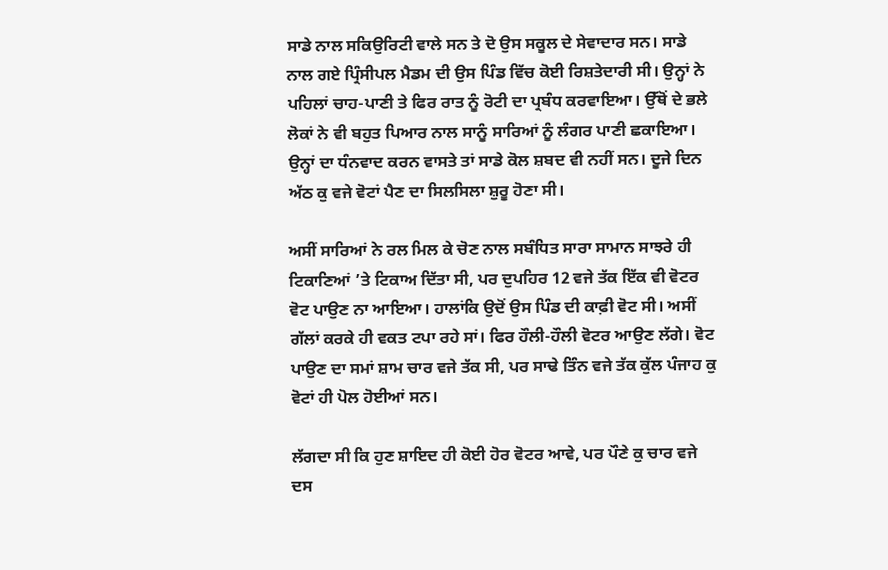ਸਾਡੇ ਨਾਲ ਸਕਿਉਰਿਟੀ ਵਾਲੇ ਸਨ ਤੇ ਦੋ ਉਸ ਸਕੂਲ ਦੇ ਸੇਵਾਦਾਰ ਸਨ। ਸਾਡੇ ਨਾਲ ਗਏ ਪ੍ਰਿੰਸੀਪਲ ਮੈਡਮ ਦੀ ਉਸ ਪਿੰਡ ਵਿੱਚ ਕੋਈ ਰਿਸ਼ਤੇਦਾਰੀ ਸੀ। ਉਨ੍ਹਾਂ ਨੇ ਪਹਿਲਾਂ ਚਾਹ-ਪਾਣੀ ਤੇ ਫਿਰ ਰਾਤ ਨੂੰ ਰੋਟੀ ਦਾ ਪ੍ਰਬੰਧ ਕਰਵਾਇਆ। ਉੱਥੋਂ ਦੇ ਭਲੇ ਲੋਕਾਂ ਨੇ ਵੀ ਬਹੁਤ ਪਿਆਰ ਨਾਲ ਸਾਨੂੰ ਸਾਰਿਆਂ ਨੂੰ ਲੰਗਰ ਪਾਣੀ ਛਕਾਇਆ। ਉਨ੍ਹਾਂ ਦਾ ਧੰਨਵਾਦ ਕਰਨ ਵਾਸਤੇ ਤਾਂ ਸਾਡੇ ਕੋਲ ਸ਼ਬਦ ਵੀ ਨਹੀਂ ਸਨ। ਦੂਜੇ ਦਿਨ ਅੱਠ ਕੁ ਵਜੇ ਵੋਟਾਂ ਪੈਣ ਦਾ ਸਿਲਸਿਲਾ ਸ਼ੁਰੂ ਹੋਣਾ ਸੀ।

ਅਸੀਂ ਸਾਰਿਆਂ ਨੇ ਰਲ ਮਿਲ ਕੇ ਚੋਣ ਨਾਲ ਸਬੰਧਿਤ ਸਾਰਾ ਸਾਮਾਨ ਸਾਝਰੇ ਹੀ ਟਿਕਾਣਿਆਂ ’ਤੇ ਟਿਕਾਅ ਦਿੱਤਾ ਸੀ, ਪਰ ਦੁਪਹਿਰ 12 ਵਜੇ ਤੱਕ ਇੱਕ ਵੀ ਵੋਟਰ ਵੋਟ ਪਾਉਣ ਨਾ ਆਇਆ। ਹਾਲਾਂਕਿ ਉਦੋਂ ਉਸ ਪਿੰਡ ਦੀ ਕਾਫ਼ੀ ਵੋਟ ਸੀ। ਅਸੀਂ ਗੱਲਾਂ ਕਰਕੇ ਹੀ ਵਕਤ ਟਪਾ ਰਹੇ ਸਾਂ। ਫਿਰ ਹੌਲੀ-ਹੌਲੀ ਵੋਟਰ ਆਉਣ ਲੱਗੇ। ਵੋਟ ਪਾਉਣ ਦਾ ਸਮਾਂ ਸ਼ਾਮ ਚਾਰ ਵਜੇ ਤੱਕ ਸੀ, ਪਰ ਸਾਢੇ ਤਿੰਨ ਵਜੇ ਤੱਕ ਕੁੱਲ ਪੰਜਾਹ ਕੁ ਵੋਟਾਂ ਹੀ ਪੋਲ ਹੋਈਆਂ ਸਨ।

ਲੱਗਦਾ ਸੀ ਕਿ ਹੁਣ ਸ਼ਾਇਦ ਹੀ ਕੋਈ ਹੋਰ ਵੋਟਰ ਆਵੇ, ਪਰ ਪੌਣੇ ਕੁ ਚਾਰ ਵਜੇ ਦਸ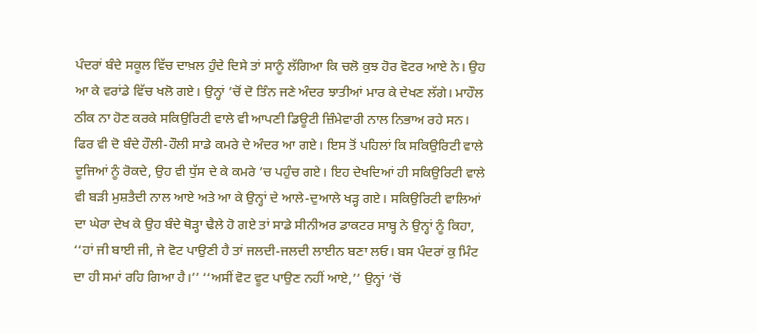ਪੰਦਰਾਂ ਬੰਦੇ ਸਕੂਲ ਵਿੱਚ ਦਾਖ਼ਲ ਹੁੰਦੇ ਦਿਸੇ ਤਾਂ ਸਾਨੂੰ ਲੱਗਿਆ ਕਿ ਚਲੋ ਕੁਝ ਹੋਰ ਵੋਟਰ ਆਏ ਨੇ। ਉਹ ਆ ਕੇ ਵਰਾਂਡੇ ਵਿੱਚ ਖਲੋ ਗਏ। ਉਨ੍ਹਾਂ ’ਚੋਂ ਦੋ ਤਿੰਨ ਜਣੇ ਅੰਦਰ ਝਾਤੀਆਂ ਮਾਰ ਕੇ ਦੇਖਣ ਲੱਗੇ। ਮਾਹੌਲ ਠੀਕ ਨਾ ਹੋਣ ਕਰਕੇ ਸਕਿਉਰਿਟੀ ਵਾਲੇ ਵੀ ਆਪਣੀ ਡਿਊਟੀ ਜ਼ਿੰਮੇਵਾਰੀ ਨਾਲ ਨਿਭਾਅ ਰਹੇ ਸਨ। ਫਿਰ ਵੀ ਦੋ ਬੰਦੇ ਹੌਲੀ-ਹੌਲੀ ਸਾਡੇ ਕਮਰੇ ਦੇ ਅੰਦਰ ਆ ਗਏ। ਇਸ ਤੋਂ ਪਹਿਲਾਂ ਕਿ ਸਕਿਉਰਿਟੀ ਵਾਲੇ ਦੂਜਿਆਂ ਨੂੰ ਰੋਕਦੇ, ਉਹ ਵੀ ਧੁੱਸ ਦੇ ਕੇ ਕਮਰੇ ’ਚ ਪਹੁੰਚ ਗਏ। ਇਹ ਦੇਖਦਿਆਂ ਹੀ ਸਕਿਉਰਿਟੀ ਵਾਲੇ ਵੀ ਬੜੀ ਮੁਸ਼ਤੈਦੀ ਨਾਲ ਆਏ ਅਤੇ ਆ ਕੇ ਉਨ੍ਹਾਂ ਦੇ ਆਲੇ-ਦੁਆਲੇ ਖੜ੍ਹ ਗਏ। ਸਕਿਉਰਿਟੀ ਵਾਲਿਆਂ ਦਾ ਘੇਰਾ ਦੇਖ ਕੇ ਉਹ ਬੰਦੇ ਥੋੜ੍ਹਾ ਢੈਲੇ ਹੋ ਗਏ ਤਾਂ ਸਾਡੇ ਸੀਨੀਅਰ ਡਾਕਟਰ ਸਾਬ੍ਹ ਨੇ ਉਨ੍ਹਾਂ ਨੂੰ ਕਿਹਾ, ‘‘ਹਾਂ ਜੀ ਬਾਈ ਜੀ, ਜੇ ਵੋਟ ਪਾਉਣੀ ਹੈ ਤਾਂ ਜਲਦੀ-ਜਲਦੀ ਲਾਈਨ ਬਣਾ ਲਓ। ਬਸ ਪੰਦਰਾਂ ਕੁ ਮਿੰਟ ਦਾ ਹੀ ਸਮਾਂ ਰਹਿ ਗਿਆ ਹੈ।’’ ‘‘ਅਸੀਂ ਵੋਟ ਵੂਟ ਪਾਉਣ ਨਹੀਂ ਆਏ,’’ ਉਨ੍ਹਾਂ ’ਚੋਂ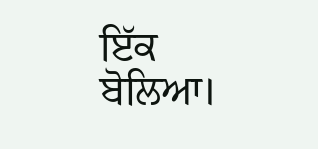ਇੱਕ ਬੋਲਿਆ।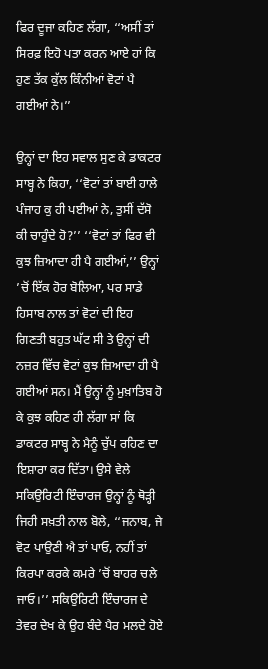ਫਿਰ ਦੂਜਾ ਕਹਿਣ ਲੱਗਾ, ‘‘ਅਸੀਂ ਤਾਂ ਸਿਰਫ਼ ਇਹੋ ਪਤਾ ਕਰਨ ਆਏ ਹਾਂ ਕਿ ਹੁਣ ਤੱਕ ਕੁੱਲ ਕਿੰਨੀਆਂ ਵੋਟਾਂ ਪੈ ਗਈਆਂ ਨੇ।’’

ਉਨ੍ਹਾਂ ਦਾ ਇਹ ਸਵਾਲ ਸੁਣ ਕੇ ਡਾਕਟਰ ਸਾਬ੍ਹ ਨੇ ਕਿਹਾ, ‘‘ਵੋਟਾਂ ਤਾਂ ਬਾਈ ਹਾਲੇ ਪੰਜਾਹ ਕੁ ਹੀ ਪਈਆਂ ਨੇ, ਤੁਸੀਂ ਦੱਸੋ ਕੀ ਚਾਹੁੰਦੇ ਹੋ?’’ ‘‘ਵੋਟਾਂ ਤਾਂ ਫਿਰ ਵੀ ਕੁਝ ਜ਼ਿਆਦਾ ਹੀ ਪੈ ਗਈਆਂ,’’ ਉਨ੍ਹਾਂ ’ਚੋਂ ਇੱਕ ਹੋਰ ਬੋਲਿਆ, ਪਰ ਸਾਡੇ ਹਿਸਾਬ ਨਾਲ ਤਾਂ ਵੋਟਾਂ ਦੀ ਇਹ ਗਿਣਤੀ ਬਹੁਤ ਘੱਟ ਸੀ ਤੇ ਉਨ੍ਹਾਂ ਦੀ ਨਜ਼ਰ ਵਿੱਚ ਵੋਟਾਂ ਕੁਝ ਜ਼ਿਆਦਾ ਹੀ ਪੈ ਗਈਆਂ ਸਨ। ਮੈਂ ਉਨ੍ਹਾਂ ਨੂੰ ਮੁਖ਼ਾਤਿਬ ਹੋ ਕੇ ਕੁਝ ਕਹਿਣ ਹੀ ਲੱਗਾ ਸਾਂ ਕਿ ਡਾਕਟਰ ਸਾਬ੍ਹ ਨੇ ਮੈਨੂੰ ਚੁੱਪ ਰਹਿਣ ਦਾ ਇਸ਼ਾਰਾ ਕਰ ਦਿੱਤਾ। ਉਸੇ ਵੇਲੇ ਸਕਿਉਰਿਟੀ ਇੰਚਾਰਜ ਉਨ੍ਹਾਂ ਨੂੰ ਥੋੜ੍ਹੀ ਜਿਹੀ ਸਖ਼ਤੀ ਨਾਲ ਬੋਲੇ, ‘‘ਜਨਾਬ, ਜੇ ਵੋਟ ਪਾਉਣੀ ਐ ਤਾਂ ਪਾਓ, ਨਹੀਂ ਤਾਂ ਕਿਰਪਾ ਕਰਕੇ ਕਮਰੇ ’ਚੋਂ ਬਾਹਰ ਚਲੇ ਜਾਓ।’’ ਸਕਿਉਰਿਟੀ ਇੰਚਾਰਜ ਦੇ ਤੇਵਰ ਦੇਖ ਕੇ ਉਹ ਬੰਦੇ ਪੈਰ ਮਲਦੇ ਹੋਏ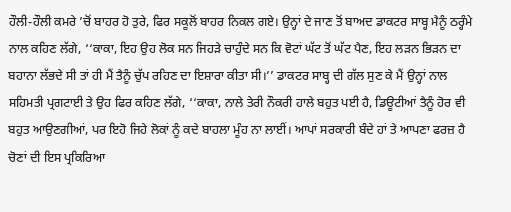ਹੌਲੀ-ਹੌਲੀ ਕਮਰੇ ’ਚੋਂ ਬਾਹਰ ਹੋ ਤੁਰੇ, ਫਿਰ ਸਕੂਲੋਂ ਬਾਹਰ ਨਿਕਲ ਗਏ। ਉਨ੍ਹਾਂ ਦੇ ਜਾਣ ਤੋਂ ਬਾਅਦ ਡਾਕਟਰ ਸਾਬ੍ਹ ਮੈਨੂੰ ਠਰ੍ਹੰਮੇ ਨਾਲ ਕਹਿਣ ਲੱਗੇ, ‘‘ਕਾਕਾ, ਇਹ ਉਹ ਲੋਕ ਸਨ ਜਿਹੜੇ ਚਾਹੁੰਦੇ ਸਨ ਕਿ ਵੋਟਾਂ ਘੱਟ ਤੋਂ ਘੱਟ ਪੈਣ, ਇਹ ਲੜਨ ਭਿੜਨ ਦਾ ਬਹਾਨਾ ਲੱਭਦੇ ਸੀ ਤਾਂ ਹੀ ਮੈਂ ਤੈਨੂੰ ਚੁੱਪ ਰਹਿਣ ਦਾ ਇਸ਼ਾਰਾ ਕੀਤਾ ਸੀ।’’ ਡਾਕਟਰ ਸਾਬ੍ਹ ਦੀ ਗੱਲ ਸੁਣ ਕੇ ਮੈਂ ਉਨ੍ਹਾਂ ਨਾਲ ਸਹਿਮਤੀ ਪ੍ਰਗਟਾਈ ਤੇ ਉਹ ਫਿਰ ਕਹਿਣ ਲੱਗੇ, ‘‘ਕਾਕਾ, ਨਾਲੇ ਤੇਰੀ ਨੌਕਰੀ ਹਾਲੇ ਬਹੁਤ ਪਈ ਹੈ, ਡਿਊਟੀਆਂ ਤੈਨੂੰ ਹੋਰ ਵੀ ਬਹੁਤ ਆਉਣਗੀਆਂ, ਪਰ ਇਹੋ ਜਿਹੇ ਲੋਕਾਂ ਨੂੰ ਕਦੇ ਬਾਹਲਾ ਮੂੰਹ ਨਾ ਲਾਈਂ। ਆਪਾਂ ਸਰਕਾਰੀ ਬੰਦੇ ਹਾਂ ਤੇ ਆਪਣਾ ਫਰਜ਼ ਹੈ ਚੋਣਾਂ ਦੀ ਇਸ ਪ੍ਰਕਿਰਿਆ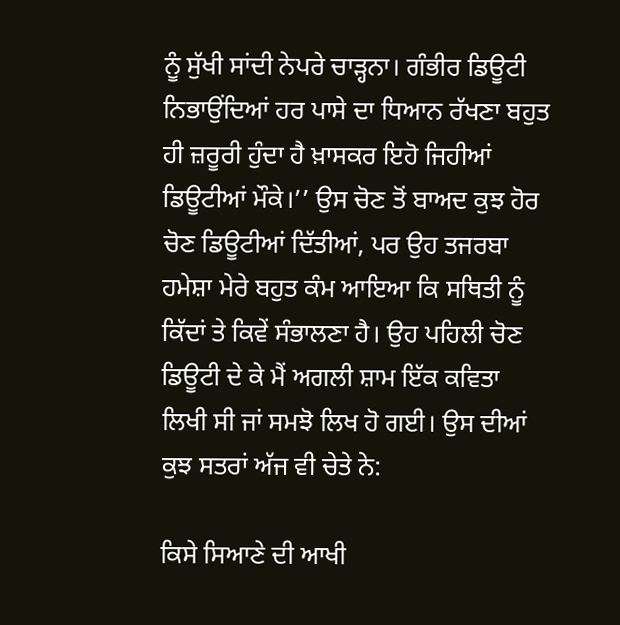ਨੂੰ ਸੁੱਖੀ ਸਾਂਦੀ ਨੇਪਰੇ ਚਾੜ੍ਹਨਾ। ਗੰਭੀਰ ਡਿਊਟੀ ਨਿਭਾਉਂਦਿਆਂ ਹਰ ਪਾਸੇ ਦਾ ਧਿਆਨ ਰੱਖਣਾ ਬਹੁਤ ਹੀ ਜ਼ਰੂਰੀ ਹੁੰਦਾ ਹੈ ਖ਼ਾਸਕਰ ਇਹੋ ਜਿਹੀਆਂ ਡਿਊਟੀਆਂ ਮੌਕੇ।’’ ਉਸ ਚੋਣ ਤੋਂ ਬਾਅਦ ਕੁਝ ਹੋਰ ਚੋਣ ਡਿਊਟੀਆਂ ਦਿੱਤੀਆਂ, ਪਰ ਉਹ ਤਜਰਬਾ ਹਮੇਸ਼ਾ ਮੇਰੇ ਬਹੁਤ ਕੰਮ ਆਇਆ ਕਿ ਸਥਿਤੀ ਨੂੰ ਕਿੱਦਾਂ ਤੇ ਕਿਵੇਂ ਸੰਭਾਲਣਾ ਹੈ। ਉਹ ਪਹਿਲੀ ਚੋਣ ਡਿਊਟੀ ਦੇ ਕੇ ਮੈਂ ਅਗਲੀ ਸ਼ਾਮ ਇੱਕ ਕਵਿਤਾ ਲਿਖੀ ਸੀ ਜਾਂ ਸਮਝੋ ਲਿਖ ਹੋ ਗਈ। ਉਸ ਦੀਆਂ ਕੁਝ ਸਤਰਾਂ ਅੱਜ ਵੀ ਚੇਤੇ ਨੇ:

ਕਿਸੇ ਸਿਆਣੇ ਦੀ ਆਖੀ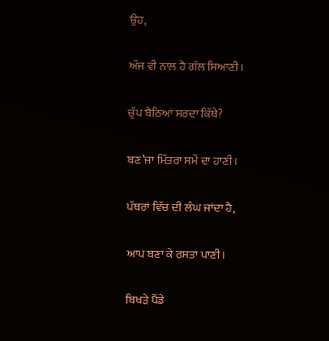ਉਹ,

ਅੱਜ ਵੀ ਨਾਲ ਹੈ ਗੱਲ ਸਿਆਣੀ।

ਚੁੱਪ ਬੈਠਿਆਂ ਸਰਦਾ ਕਿੱਥੇ?

ਬਣ’ਜਾ ਮਿੱਤਰਾ ਸਮੇਂ ਦਾ ਹਾਣੀ।

ਪੱਥਰਾਂ ਵਿੱਚ ਦੀ ਲੰਘ ਜਾਂਦਾ ਹੈ,

ਆਪ ਬਣਾ ਕੇ ਰਸਤਾ ਪਾਣੀ।

ਬਿਖੜੇ ਪੈਂਡੇ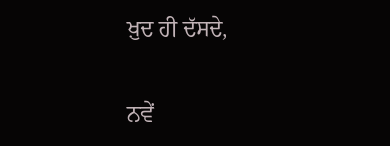ਖ਼ੁਦ ਹੀ ਦੱਸਦੇ,

ਨਵੇਂ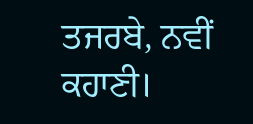ਤਜਰਬੇ, ਨਵੀਂ ਕਹਾਣੀ।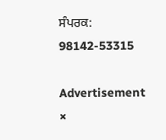ਸੰਪਰਕ: 98142-53315

Advertisement
×